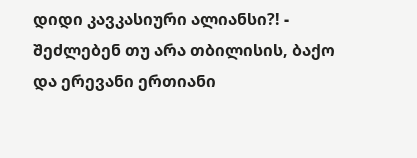დიდი კავკასიური ალიანსი?! - შეძლებენ თუ არა თბილისის, ბაქო და ერევანი ერთიანი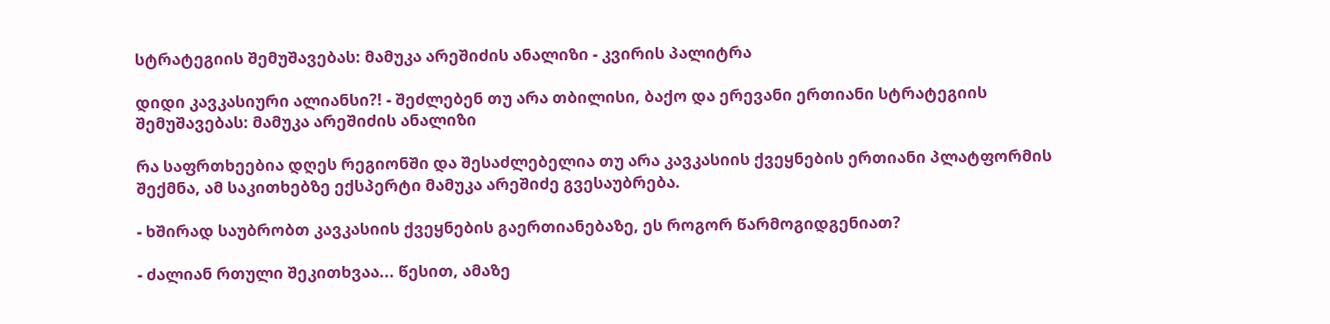სტრატეგიის შემუშავებას: მამუკა არეშიძის ანალიზი - კვირის პალიტრა

დიდი კავკასიური ალიანსი?! - შეძლებენ თუ არა თბილისი, ბაქო და ერევანი ერთიანი სტრატეგიის შემუშავებას: მამუკა არეშიძის ანალიზი

რა საფრთხეებია დღეს რეგიონში და შესაძლებელია თუ არა კავკასიის ქვეყნების ერთიანი პლატფორმის შექმნა, ამ საკითხებზე ექსპერტი მამუკა არეშიძე გვესაუბრება.

- ხშირად საუბრობთ კავკასიის ქვეყნების გაერთიანებაზე, ეს როგორ წარმოგიდგენიათ?

- ძალიან რთული შეკითხვაა... წესით, ამაზე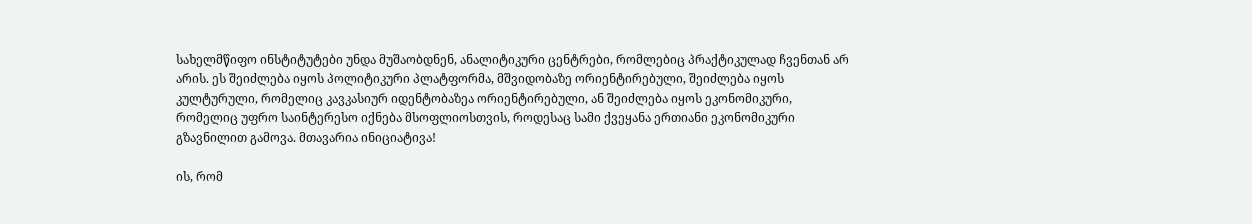სახელმწიფო ინსტიტუტები უნდა მუშაობდნენ, ანალიტიკური ცენტრები, რომლებიც პრაქტიკულად ჩვენთან არ არის. ეს შეიძლება იყოს პოლიტიკური პლატფორმა, მშვიდობაზე ორიენტირებული, შეიძლება იყოს კულტურული, რომელიც კავკასიურ იდენტობაზეა ორიენტირებული, ან შეიძლება იყოს ეკონომიკური, რომელიც უფრო საინტერესო იქნება მსოფლიოსთვის, როდესაც სამი ქვეყანა ერთიანი ეკონომიკური გზავნილით გამოვა. მთავარია ინიციატივა!

ის, რომ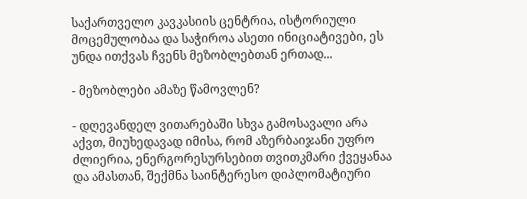საქართველო კავკასიის ცენტრია, ისტორიული მოცემულობაა და საჭიროა ასეთი ინიციატივები, ეს უნდა ითქვას ჩვენს მეზობლებთან ერთად...

- მეზობლები ამაზე წამოვლენ?

- დღევანდელ ვითარებაში სხვა გამოსავალი არა აქვთ, მიუხედავად იმისა, რომ აზერბაიჯანი უფრო ძლიერია, ენერგორესურსებით თვითკმარი ქვეყანაა და ამასთან, შექმნა საინტერესო დიპლომატიური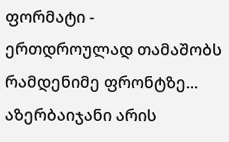ფორმატი - ერთდროულად თამაშობს რამდენიმე ფრონტზე... აზერბაიჯანი არის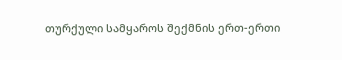თურქული სამყაროს შექმნის ერთ-ერთი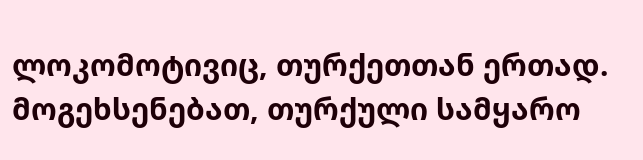ლოკომოტივიც, თურქეთთან ერთად. მოგეხსენებათ, თურქული სამყარო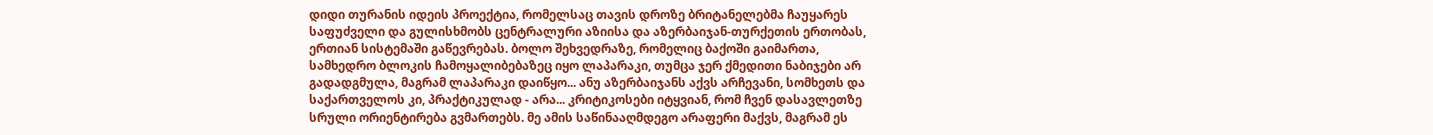დიდი თურანის იდეის პროექტია, რომელსაც თავის დროზე ბრიტანელებმა ჩაუყარეს საფუძველი და გულისხმობს ცენტრალური აზიისა და აზერბაიჯან-თურქეთის ერთობას, ერთიან სისტემაში გაწევრებას. ბოლო შეხვედრაზე, რომელიც ბაქოში გაიმართა, სამხედრო ბლოკის ჩამოყალიბებაზეც იყო ლაპარაკი, თუმცა ჯერ ქმედითი ნაბიჯები არ გადადგმულა, მაგრამ ლაპარაკი დაიწყო... ანუ აზერბაიჯანს აქვს არჩევანი, სომხეთს და საქართველოს კი, პრაქტიკულად - არა... კრიტიკოსები იტყვიან, რომ ჩვენ დასავლეთზე სრული ორიენტირება გვმართებს. მე ამის საწინააღმდეგო არაფერი მაქვს, მაგრამ ეს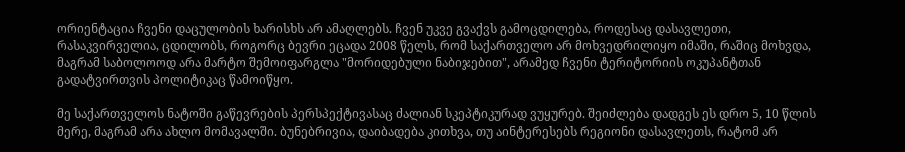ორიენტაცია ჩვენი დაცულობის ხარისხს არ ამაღლებს. ჩვენ უკვე გვაქვს გამოცდილება, როდესაც დასავლეთი, რასაკვირველია, ცდილობს, როგორც ბევრი ეცადა 2008 წელს, რომ საქართველო არ მოხვედრილიყო იმაში, რაშიც მოხვდა, მაგრამ საბოლოოდ არა მარტო შემოიფარგლა "მორიდებული ნაბიჯებით", არამედ ჩვენი ტერიტორიის ოკუპანტთან გადატვირთვის პოლიტიკაც წამოიწყო.

მე საქართველოს ნატოში გაწევრების პერსპექტივასაც ძალიან სკეპტიკურად ვუყურებ. შეიძლება დადგეს ეს დრო 5, 10 წლის მერე, მაგრამ არა ახლო მომავალში. ბუნებრივია, დაიბადება კითხვა, თუ აინტერესებს რეგიონი დასავლეთს, რატომ არ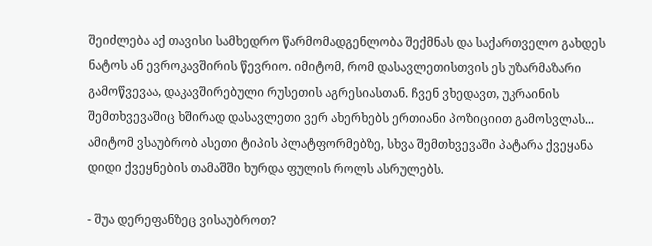შეიძლება აქ თავისი სამხედრო წარმომადგენლობა შექმნას და საქართველო გახდეს ნატოს ან ევროკავშირის წევრიო. იმიტომ, რომ დასავლეთისთვის ეს უზარმაზარი გამოწვევაა, დაკავშირებული რუსეთის აგრესიასთან. ჩვენ ვხედავთ, უკრაინის შემთხვევაშიც ხშირად დასავლეთი ვერ ახერხებს ერთიანი პოზიციით გამოსვლას... ამიტომ ვსაუბრობ ასეთი ტიპის პლატფორმებზე, სხვა შემთხვევაში პატარა ქვეყანა დიდი ქვეყნების თამაშში ხურდა ფულის როლს ასრულებს.

- შუა დერეფანზეც ვისაუბროთ?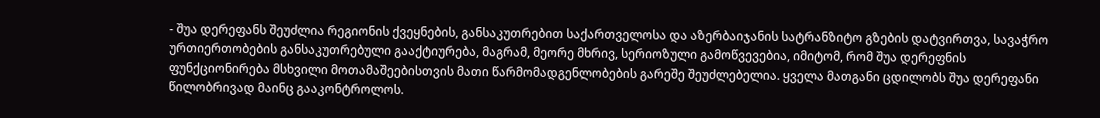- შუა დერეფანს შეუძლია რეგიონის ქვეყნების, განსაკუთრებით საქართველოსა და აზერბაიჯანის სატრანზიტო გზების დატვირთვა, სავაჭრო ურთიერთობების განსაკუთრებული გააქტიურება, მაგრამ, მეორე მხრივ, სერიოზული გამოწვევებია, იმიტომ, რომ შუა დერეფნის ფუნქციონირება მსხვილი მოთამაშეებისთვის მათი წარმომადგენლობების გარეშე შეუძლებელია. ყველა მათგანი ცდილობს შუა დერეფანი წილობრივად მაინც გააკონტროლოს.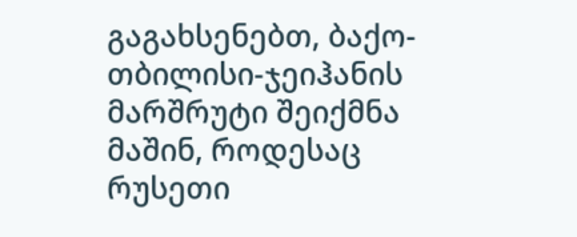გაგახსენებთ, ბაქო-თბილისი-ჯეიჰანის მარშრუტი შეიქმნა მაშინ, როდესაც რუსეთი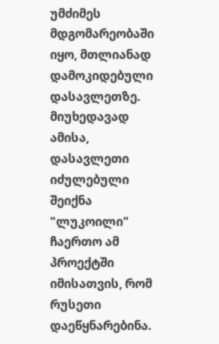უმძიმეს მდგომარეობაში იყო, მთლიანად დამოკიდებული დასავლეთზე. მიუხედავად ამისა, დასავლეთი იძულებული შეიქნა "ლუკოილი" ჩაერთო ამ პროექტში იმისათვის, რომ რუსეთი დაეწყნარებინა.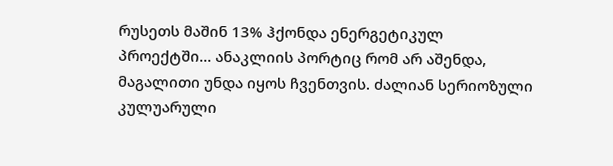რუსეთს მაშინ 13% ჰქონდა ენერგეტიკულ პროექტში... ანაკლიის პორტიც რომ არ აშენდა, მაგალითი უნდა იყოს ჩვენთვის. ძალიან სერიოზული კულუარული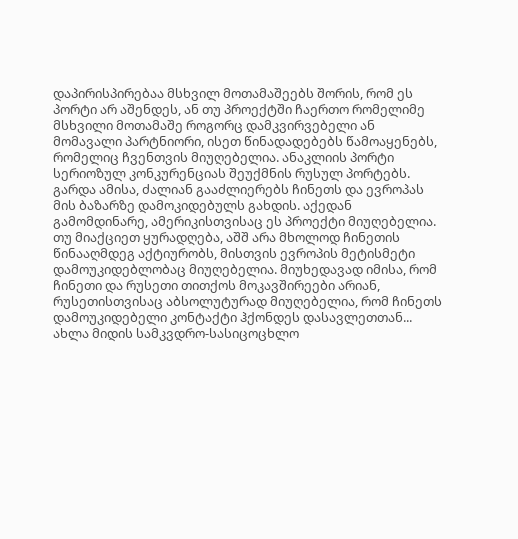დაპირისპირებაა მსხვილ მოთამაშეებს შორის, რომ ეს პორტი არ აშენდეს, ან თუ პროექტში ჩაერთო რომელიმე მსხვილი მოთამაშე როგორც დამკვირვებელი ან მომავალი პარტნიორი, ისეთ წინადადებებს წამოაყენებს, რომელიც ჩვენთვის მიუღებელია. ანაკლიის პორტი სერიოზულ კონკურენციას შეუქმნის რუსულ პორტებს. გარდა ამისა, ძალიან გააძლიერებს ჩინეთს და ევროპას მის ბაზარზე დამოკიდებულს გახდის. აქედან გამომდინარე, ამერიკისთვისაც ეს პროექტი მიუღებელია. თუ მიაქციეთ ყურადღება, აშშ არა მხოლოდ ჩინეთის წინააღმდეგ აქტიურობს, მისთვის ევროპის მეტისმეტი დამოუკიდებლობაც მიუღებელია. მიუხედავად იმისა, რომ ჩინეთი და რუსეთი თითქოს მოკავშირეები არიან, რუსეთისთვისაც აბსოლუტურად მიუღებელია, რომ ჩინეთს დამოუკიდებელი კონტაქტი ჰქონდეს დასავლეთთან... ახლა მიდის სამკვდრო-სასიცოცხლო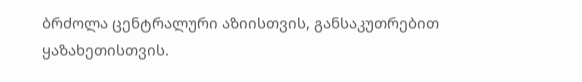ბრძოლა ცენტრალური აზიისთვის, განსაკუთრებით ყაზახეთისთვის.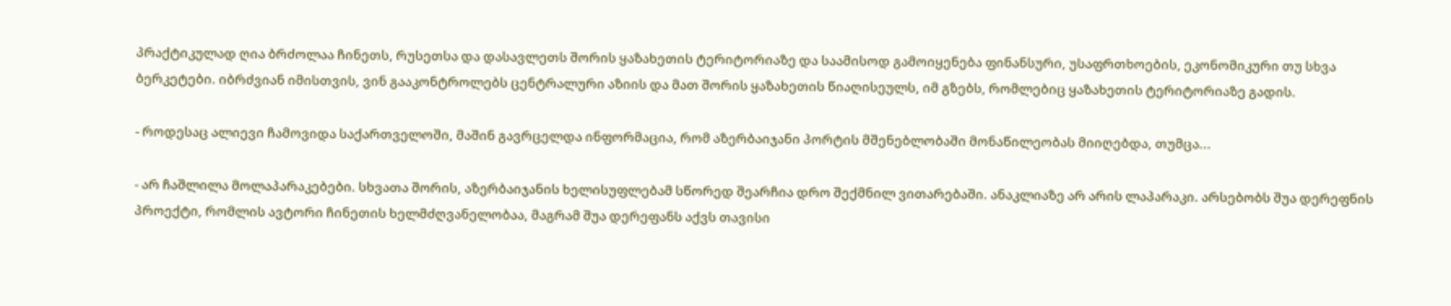პრაქტიკულად ღია ბრძოლაა ჩინეთს, რუსეთსა და დასავლეთს შორის ყაზახეთის ტერიტორიაზე და საამისოდ გამოიყენება ფინანსური, უსაფრთხოების, ეკონომიკური თუ სხვა ბერკეტები. იბრძვიან იმისთვის, ვინ გააკონტროლებს ცენტრალური აზიის და მათ შორის ყაზახეთის წიაღისეულს, იმ გზებს, რომლებიც ყაზახეთის ტერიტორიაზე გადის.

- როდესაც ალიევი ჩამოვიდა საქართველოში, მაშინ გავრცელდა ინფორმაცია, რომ აზერბაიჯანი პორტის მშენებლობაში მონაწილეობას მიიღებდა, თუმცა...

- არ ჩაშლილა მოლაპარაკებები. სხვათა შორის, აზერბაიჯანის ხელისუფლებამ სწორედ შეარჩია დრო შექმნილ ვითარებაში. ანაკლიაზე არ არის ლაპარაკი. არსებობს შუა დერეფნის პროექტი, რომლის ავტორი ჩინეთის ხელმძღვანელობაა, მაგრამ შუა დერეფანს აქვს თავისი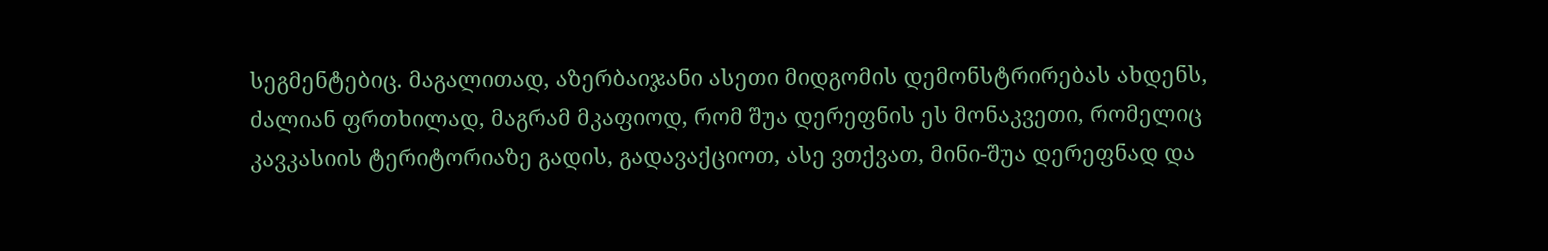სეგმენტებიც. მაგალითად, აზერბაიჯანი ასეთი მიდგომის დემონსტრირებას ახდენს, ძალიან ფრთხილად, მაგრამ მკაფიოდ, რომ შუა დერეფნის ეს მონაკვეთი, რომელიც კავკასიის ტერიტორიაზე გადის, გადავაქციოთ, ასე ვთქვათ, მინი-შუა დერეფნად და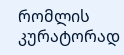რომლის კურატორად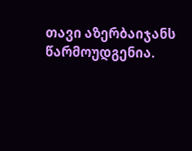თავი აზერბაიჯანს წარმოუდგენია.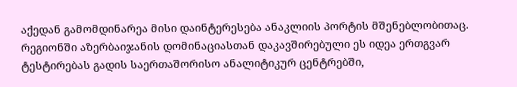აქედან გამომდინარეა მისი დაინტერესება ანაკლიის პორტის მშენებლობითაც. რეგიონში აზერბაიჯანის დომინაციასთან დაკავშირებული ეს იდეა ერთგვარ ტესტირებას გადის საერთაშორისო ანალიტიკურ ცენტრებში,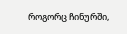როგორც ჩინურში,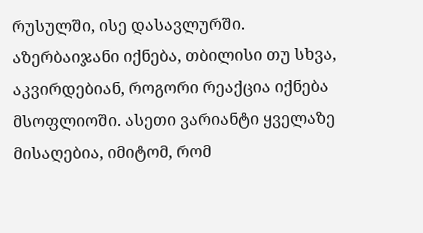რუსულში, ისე დასავლურში. აზერბაიჯანი იქნება, თბილისი თუ სხვა, აკვირდებიან, როგორი რეაქცია იქნება მსოფლიოში. ასეთი ვარიანტი ყველაზე მისაღებია, იმიტომ, რომ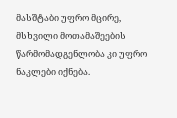მასშტაბი უფრო მცირე, მსხვილი მოთამაშეების წარმომადგენლობა კი უფრო ნაკლები იქნება.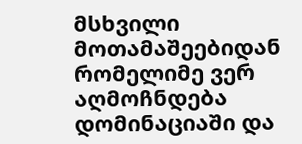მსხვილი მოთამაშეებიდან რომელიმე ვერ აღმოჩნდება დომინაციაში და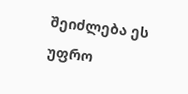შეიძლება ეს უფრო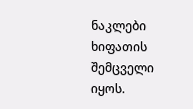ნაკლები ხიფათის შემცველი იყოს.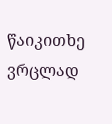წაიკითხე ვრცლად